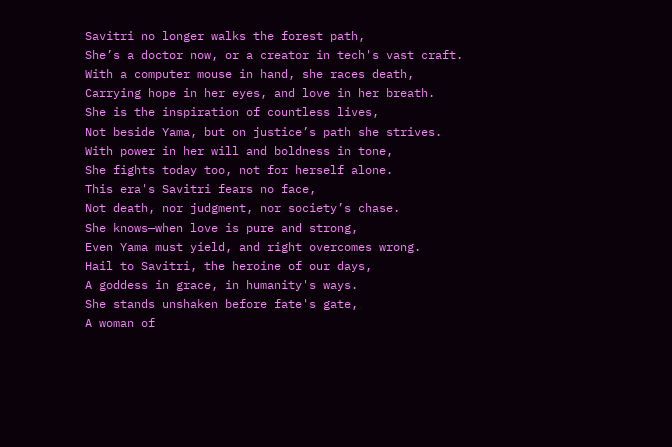Savitri no longer walks the forest path,
She’s a doctor now, or a creator in tech's vast craft.
With a computer mouse in hand, she races death,
Carrying hope in her eyes, and love in her breath.
She is the inspiration of countless lives,
Not beside Yama, but on justice’s path she strives.
With power in her will and boldness in tone,
She fights today too, not for herself alone.
This era's Savitri fears no face,
Not death, nor judgment, nor society’s chase.
She knows—when love is pure and strong,
Even Yama must yield, and right overcomes wrong.
Hail to Savitri, the heroine of our days,
A goddess in grace, in humanity's ways.
She stands unshaken before fate's gate,
A woman of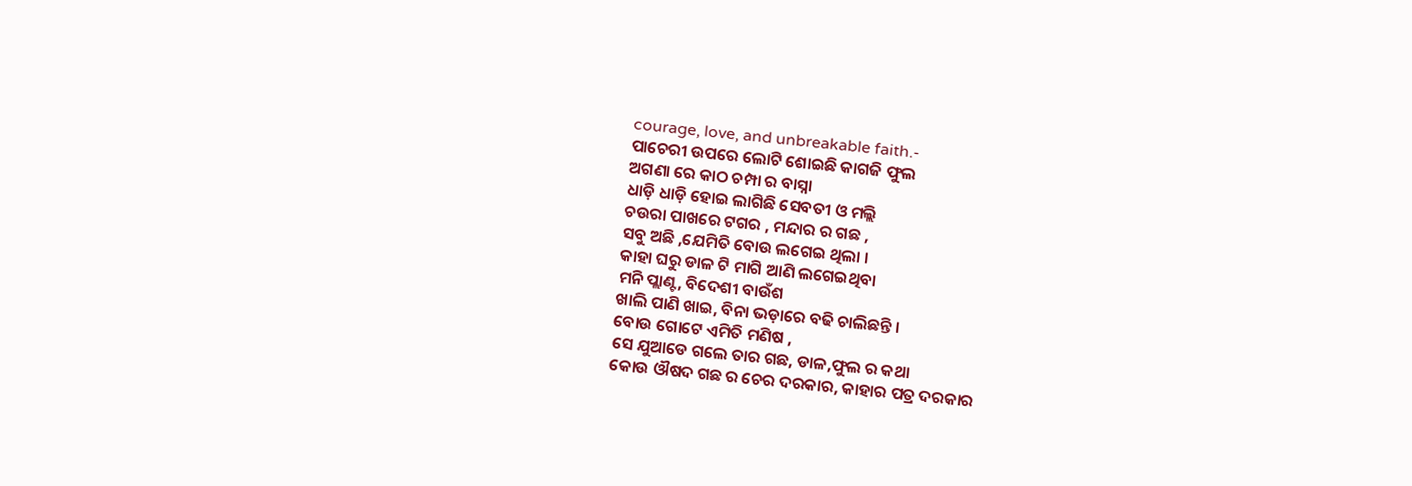courage, love, and unbreakable faith.-
ପାଚେରୀ ଉପରେ ଲୋଟି ଶୋଇଛି କାଗଜି ଫୁଲ
ଅଗଣା ରେ କାଠ ଚମ୍ପା ର ବାସ୍ନା
ଧାଡ଼ି ଧାଡ଼ି ହୋଇ ଲାଗିଛି ସେବତୀ ଓ ମଲ୍ଲି
ଚଉରା ପାଖରେ ଟଗର , ମନ୍ଦାର ର ଗଛ ,
ସବୁ ଅଛି ,ଯେମିତି ବୋଉ ଲଗେଇ ଥିଲା ।
କାହା ଘରୁ ଡାଳ ଟି ମାଗି ଆଣି ଲଗେଇଥିବା
ମନି ପ୍ଲାଣ୍ଟ, ବିଦେଶୀ ବାଉଁଶ
ଖାଲି ପାଣି ଖାଇ, ବିନା ଭଡ଼ାରେ ବଢି ଚାଲିଛନ୍ତି ।
ବୋଉ ଗୋଟେ ଏମିତି ମଣିଷ ,
ସେ ଯୁଆଡେ ଗଲେ ତାର ଗଛ, ଡାଳ,ଫୁଲ ର କଥା
କୋଉ ଔଷଦ ଗଛ ର ଚେର ଦରକାର, କାହାର ପତ୍ର ଦରକାର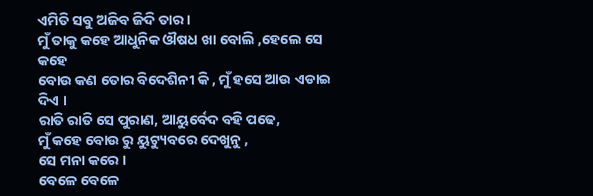ଏମିତି ସବୁ ଅଜିବ ଜିଦି ତାର ।
ମୁଁ ତାକୁ କହେ ଆଧୁନିକ ଔଷଧ ଖା ବୋଲି ,ହେଲେ ସେ କହେ
ବୋଉ କଣ ତୋର ବିଦେଶିନୀ କି , ମୁଁ ହସେ ଆଉ ଏଡାଇ ଦିଏ ।
ରାତି ରାତି ସେ ପୁରାଣ, ଆୟୁର୍ବେଦ ବହି ପଢେ,
ମୁଁ କହେ ବୋଉ ରୁ ୟୁଟ୍ୟୁବରେ ଦେଖୁନୁ ,
ସେ ମନା କରେ ।
ବେଳେ ବେଳେ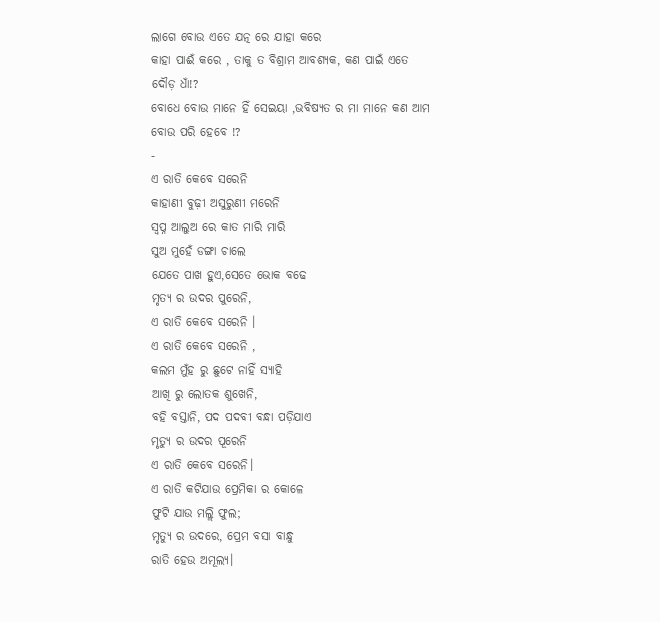ଲାଗେ ବୋଉ ଏତେ ଯତ୍ନ ରେ ଯାହା କରେ
କାହା ପାଈଁ କରେ , ତାକୁ ତ ବିଶ୍ରାମ ଆବଶ୍ୟକ, କଣ ପାଇଁ ଏତେ ଦୌଡ଼ ଧାଁ!?
ବୋଧେ ବୋଉ ମାନେ ହିଁ ସେଇୟା ,ଭବିଷ୍ୟତ ର ମା ମାନେ କଣ ଆମ ବୋଉ ପରି ହେବେ !?
-
ଏ ରାତି କେବେ ସରେନି
କାହାଣୀ ବୁଢ଼ୀ ଅସୁରୁଣୀ ମରେନି
ସ୍ବପ୍ନ ଆଲୁଅ ରେ କାତ ମାରି ମାରି
ସୁଅ ମୁହେଁ ଡଙ୍ଗା ଚାଲେ
ଯେତେ ପାଖ ହୁଏ,ସେତେ ଭୋକ ବଢେ
ମୃତ୍ୟ ର ଉଦର ପୁରେନି,
ଏ ରାତି କେବେ ସରେନି ।
ଏ ରାତି କେବେ ସରେନି ,
କଲମ ମୁଁହ ରୁ ଛୁଟେ ନାହିଁ ସ୍ୟାହି
ଆଖି ରୁ ଲୋତକ ଶୁଖେନି,
ବହି ବସ୍ତାନି, ପଦ ପଦବୀ ବନ୍ଧା ପଡ଼ିଯାଏ
ମୃତ୍ୟୁ ର ଉଦର ପୂରେନି
ଏ ରାତି କେବେ ସରେନି।
ଏ ରାତି କଟିଯାଉ ପ୍ରେମିକା ର କୋଳେ
ଫୁଟି ଯାଉ ମଲ୍ଲି ଫୁଲ;
ମୃତ୍ୟୁ ର ଉଦରେ, ପ୍ରେମ ବସା ବାନ୍ଧୁ
ରାତି ହେଉ ଅମୂଲ୍ୟ।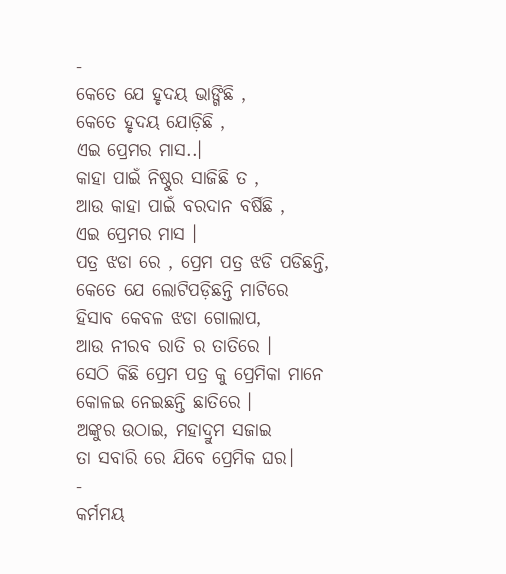-
କେତେ ଯେ ହୃଦୟ ଭାଙ୍ଗିଛି ,
କେତେ ହୃଦୟ ଯୋଡ଼ିଛି ,
ଏଇ ପ୍ରେମର ମାସ..।
କାହା ପାଇଁ ନିଷ୍ଠୁର ସାଜିଛି ତ ,
ଆଉ କାହା ପାଇଁ ବରଦାନ ବର୍ଷିଛି ,
ଏଇ ପ୍ରେମର ମାସ ।
ପତ୍ର ଝଡା ରେ , ପ୍ରେମ ପତ୍ର ଝଡି ପଡିଛନ୍ତି,
କେତେ ଯେ ଲୋଟିପଡ଼ିଛନ୍ତି ମାଟିରେ
ହିସାବ କେବଳ ଝଡା ଗୋଲାପ,
ଆଉ ନୀରବ ରାତି ର ତାତିରେ ।
ସେଠି କିଛି ପ୍ରେମ ପତ୍ର କୁ ପ୍ରେମିକା ମାନେ
କୋଳଇ ନେଇଛନ୍ତି ଛାତିରେ ।
ଅଙ୍କୁର ଉଠାଇ, ମହାଦ୍ରୁମ ସଜାଇ
ତା ସବାରି ରେ ଯିବେ ପ୍ରେମିକ ଘର।
-
କର୍ମମୟ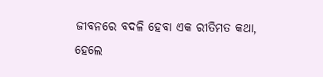ଜୀବନରେ ବଦଳି ହେବା ଏକ ରୀତିମତ କଥା,
ହେଲେ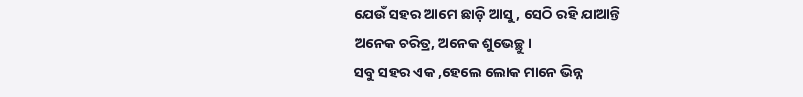ଯେଉଁ ସହର ଆମେ ଛାଡ଼ି ଆସୁ , ସେଠି ରହି ଯାଆନ୍ତି
ଅନେକ ଚରିତ୍ର, ଅନେକ ଶୁଭେଚ୍ଛୁ ।
ସବୁ ସହର ଏକ ,ହେଲେ ଲୋକ ମାନେ ଭିନ୍ନ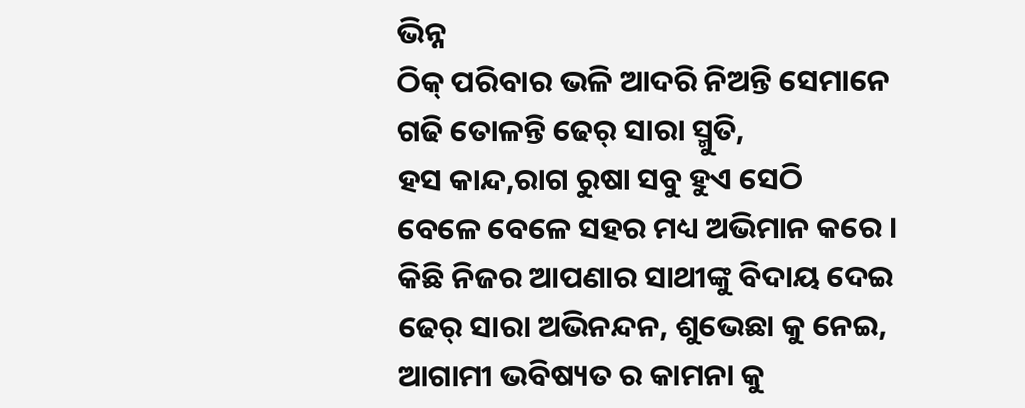ଭିନ୍ନ
ଠିକ୍ ପରିବାର ଭଳି ଆଦରି ନିଅନ୍ତି ସେମାନେ
ଗଢି ତୋଳନ୍ତି ଢେର୍ ସାରା ସ୍ମୁତି,
ହସ କାନ୍ଦ,ରାଗ ରୁଷା ସବୁ ହୁଏ ସେଠି
ବେଳେ ବେଳେ ସହର ମଧ୍ୟ ଅଭିମାନ କରେ ।
କିଛି ନିଜର ଆପଣାର ସାଥୀଙ୍କୁ ବିଦାୟ ଦେଇ
ଢେର୍ ସାରା ଅଭିନନ୍ଦନ, ଶୁଭେଛା କୁ ନେଇ,
ଆଗାମୀ ଭବିଷ୍ୟତ ର କାମନା କୁ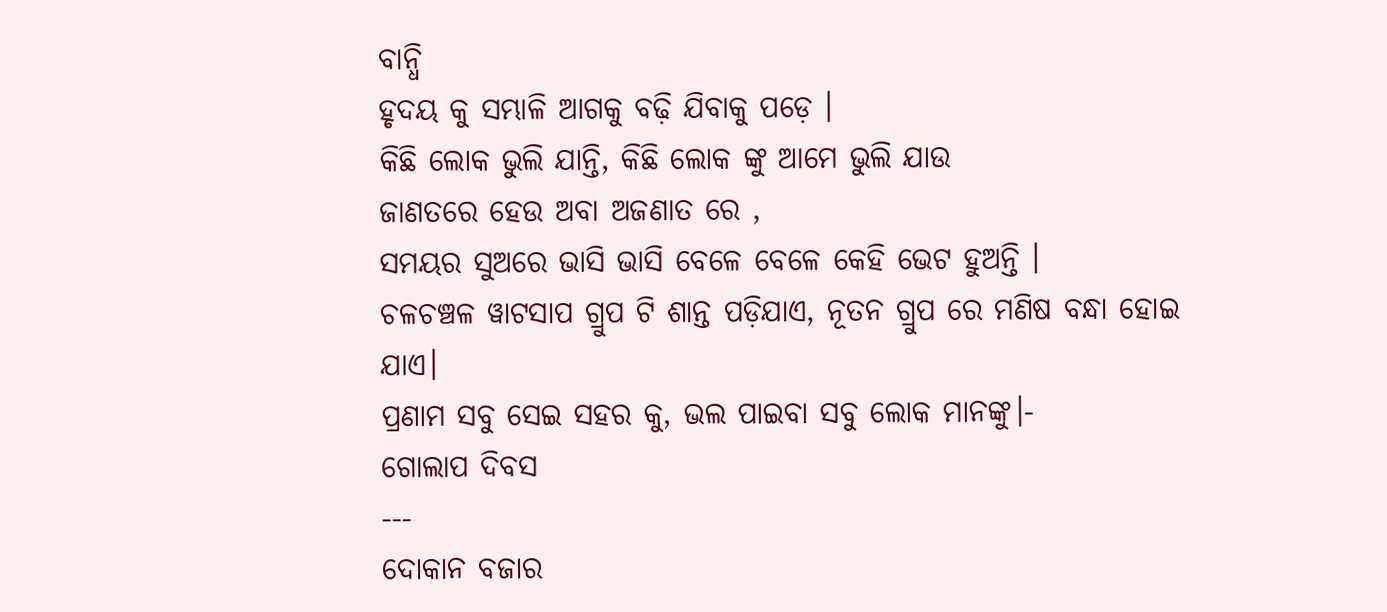ବାନ୍ଧି
ହୃଦୟ କୁ ସମ୍ଭାଳି ଆଗକୁ ବଢ଼ି ଯିବାକୁ ପଡ଼େ ।
କିଛି ଲୋକ ଭୁଲି ଯାନ୍ତି, କିଛି ଲୋକ ଙ୍କୁ ଆମେ ଭୁଲି ଯାଉ
ଜାଣତରେ ହେଉ ଅବା ଅଜଣାତ ରେ ,
ସମୟର ସୁଅରେ ଭାସି ଭାସି ବେଳେ ବେଳେ କେହି ଭେଟ ହୁଅନ୍ତି ।
ଚଳଚଞ୍ଚଳ ୱାଟସାପ ଗ୍ରୁପ ଟି ଶାନ୍ତ ପଡ଼ିଯାଏ, ନୂତନ ଗ୍ରୁପ ରେ ମଣିଷ ବନ୍ଧା ହୋଇ ଯାଏ।
ପ୍ରଣାମ ସବୁ ସେଇ ସହର କୁ, ଭଲ ପାଇବା ସବୁ ଲୋକ ମାନଙ୍କୁ।-
ଗୋଲାପ ଦିବସ
---
ଦୋକାନ ବଜାର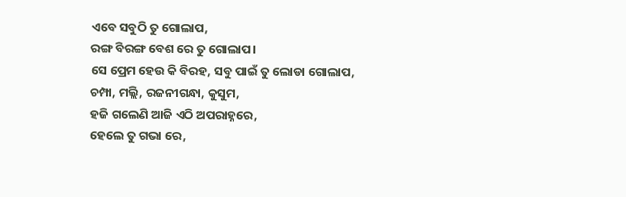ଏବେ ସବୁଠି ତୁ ଗୋଲାପ,
ରଙ୍ଗ ବିରଙ୍ଗ ବେଶ ରେ ତୁ ଗୋଲାପ।
ସେ ପ୍ରେମ ହେଉ କି ବିରହ, ସବୁ ପାଇଁ ତୁ ଲୋଡା ଗୋଲାପ,
ଚମ୍ପା, ମଲ୍ଲି, ରଜନୀଗନ୍ଧା, କୁସୁମ,
ହଜି ଗଲେଣି ଆଜି ଏଠି ଅପରାହ୍ନରେ,
ହେଲେ ତୁ ଗଭା ରେ,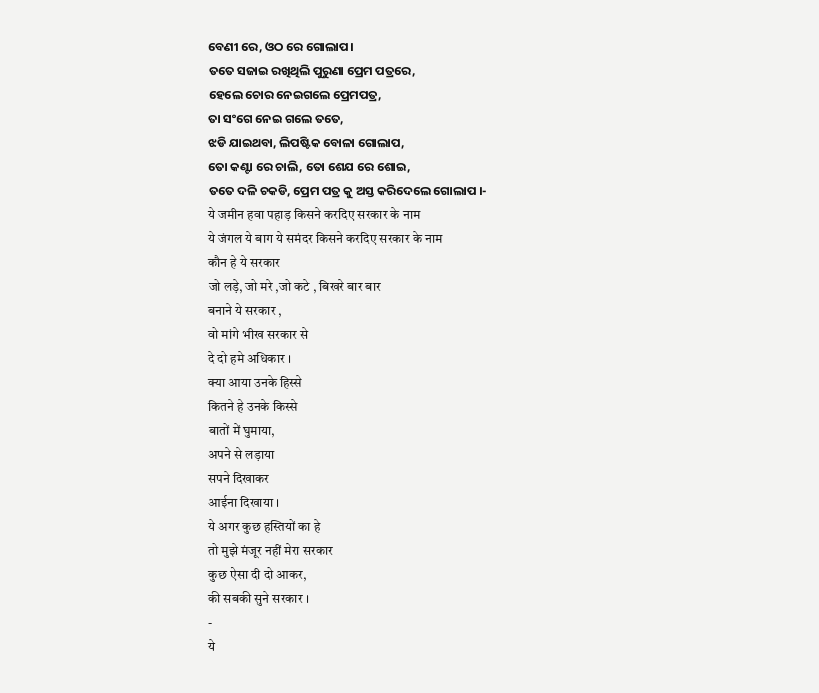ବେଣୀ ରେ, ଓଠ ରେ ଗୋଲାପ।
ତତେ ସଜାଇ ରଖିଥିଲି ପୁରୁଣା ପ୍ରେମ ପତ୍ରରେ,
ହେଲେ ଚୋର ନେଇଗଲେ ପ୍ରେମପତ୍ର,
ତା ସଂଗେ ନେଇ ଗଲେ ତତେ,
ଝଡି ଯାଇଥବା, ଲିପଷ୍ଟିକ ବୋଳା ଗୋଲାପ,
ତୋ କଣ୍ଟା ରେ ଚାଲି, ତୋ ଶେଯ ରେ ଶୋଇ,
ତତେ ଦଳି ଚକଡି, ପ୍ରେମ ପତ୍ର କୁ ଅସ୍ତ କରିଦେଲେ ଗୋଲାପ ।-
ये जमीन हवा पहाड़ किसने करदिए सरकार के नाम
ये जंगल ये बाग ये समंदर किसने करदिए सरकार के नाम
कौन हे ये सरकार
जो लड़े, जो मरे ,जो कटे , बिखरे बार बार
बनाने ये सरकार ,
वो मांगे भीख सरकार से
दे दो हमे अधिकार ।
क्या आया उनके हिस्से
कितने हे उनके किस्से
बातों में घुमाया,
अपने से लड़ाया
सपने दिखाकर
आईना दिखाया ।
ये अगर कुछ हस्तियों का हे
तो मुझे मंजूर नहीं मेरा सरकार
कुछ ऐसा दी दो आकर,
की सबकी सुने सरकार ।
-
ये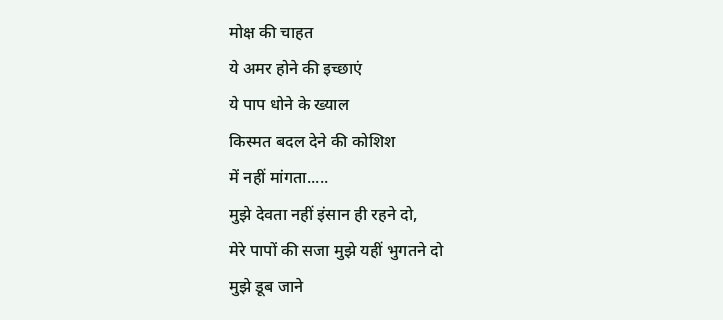मोक्ष की चाहत
ये अमर होने की इच्छाएं
ये पाप धोने के ख्याल
किस्मत बदल देने की कोशिश
में नहीं मांगता.....
मुझे देवता नहीं इंसान ही रहने दो,
मेरे पापों की सजा मुझे यहीं भुगतने दो
मुझे डूब जाने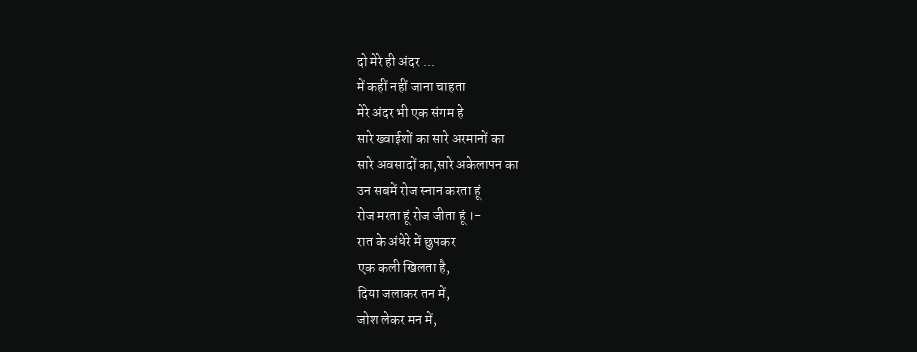दो मेरे ही अंदर ...
में कहीं नहीं जाना चाहता
मेरे अंदर भी एक संगम हे
सारे ख्वाईशों का सारे अरमानों का
सारे अवसादों का,सारे अकेलापन का
उन सबमें रोज स्नान करता हूं
रोज मरता हूं रोज जीता हूं ।-
रात के अंधेरे में छुपकर
एक कली खिलता है,
दिया जलाकर तन में,
जोश लेकर मन में,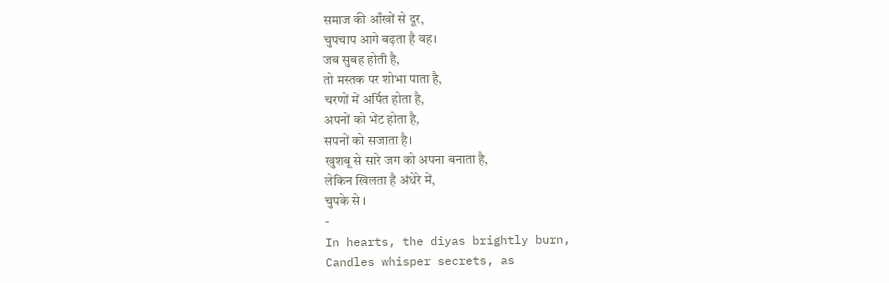समाज की आँखों से दूर,
चुपचाप आगे बढ़ता है वह।
जब सुबह होती है,
तो मस्तक पर शोभा पाता है,
चरणों में अर्पित होता है,
अपनों को भेंट होता है,
सपनों को सजाता है।
खुशबू से सारे जग को अपना बनाता है,
लेकिन खिलता है अंधेरे में,
चुपके से ।
-
In hearts, the diyas brightly burn,
Candles whisper secrets, as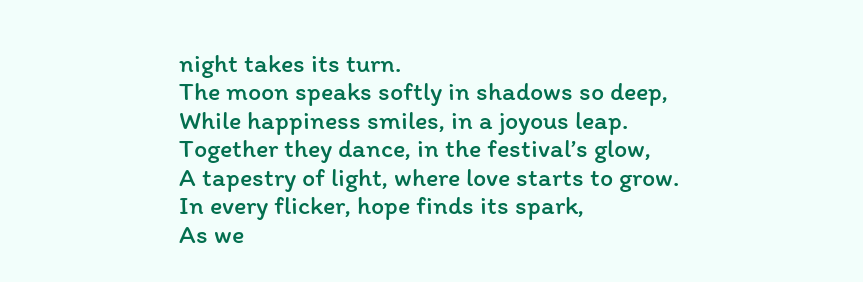night takes its turn.
The moon speaks softly in shadows so deep,
While happiness smiles, in a joyous leap.
Together they dance, in the festival’s glow,
A tapestry of light, where love starts to grow.
In every flicker, hope finds its spark,
As we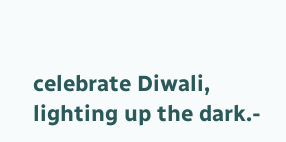celebrate Diwali, lighting up the dark.-